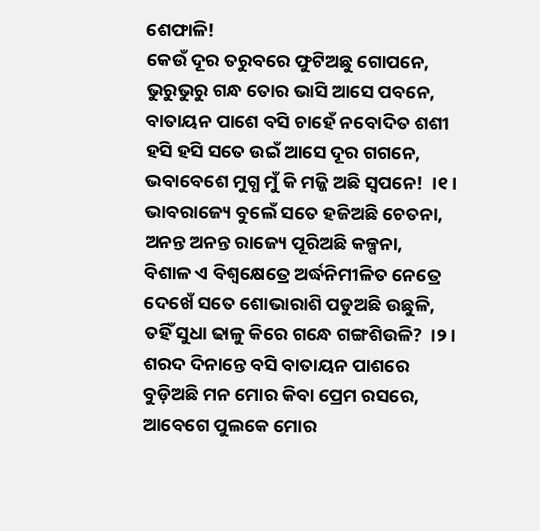ଶେଫାଳି!
କେଉଁ ଦୂର ତରୁବରେ ଫୁଟିଅଛୁ ଗୋପନେ,
ଭୁରୁଭୁରୁ ଗନ୍ଧ ତୋର ଭାସି ଆସେ ପବନେ,
ବାତାୟନ ପାଶେ ବସି ଚାହେଁ ନବୋଦିତ ଶଶୀ
ହସି ହସି ସତେ ଉଇଁ ଆସେ ଦୂର ଗଗନେ,
ଭବାବେଶେ ମୁଗ୍ଧ ମୁଁ କି ମଜ୍ଜି ଅଛି ସ୍ବପନେ!  ।୧।
ଭାବରାଜ୍ୟେ ବୁଲେଁ ସତେ ହଜିଅଛି ଚେତନା,
ଅନନ୍ତ ଅନନ୍ତ ରାଜ୍ୟେ ପୂରିଅଛି କଳ୍ପନା,
ବିଶାଳ ଏ ବିଶ୍ବକ୍ଷେତ୍ରେ ଅର୍ଦ୍ଧନିମୀଳିତ ନେତ୍ରେ
ଦେଖେଁ ସତେ ଶୋଭାରାଶି ପଡୁଅଛି ଉଛୁଳି,
ତହିଁ ସୁଧା ଢାଳୁ କିରେ ଗନ୍ଧେ ଗଙ୍ଗଶିଉଳି?  ।୨।
ଶରଦ ଦିନାନ୍ତେ ବସି ବାତାୟନ ପାଶରେ
ବୁଡ଼ିଅଛି ମନ ମୋର କିବା ପ୍ରେମ ରସରେ,
ଆବେଗେ ପୁଲକେ ମୋର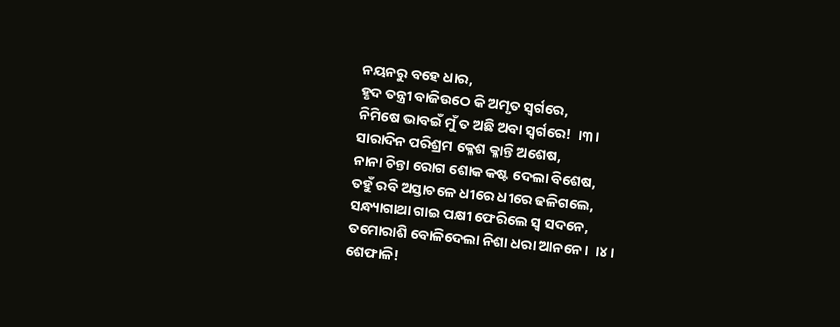ନୟନରୁ ବହେ ଧାର,
ହୃଦ ତନ୍ତ୍ରୀ ବାଜିଉଠେ କି ଅମୃତ ସ୍ୱର୍ଗରେ,
ନିମିଷେ ଭାବଇଁ ମୁଁ ତ ଅଛି ଅବା ସ୍ବର୍ଗରେ!  ।୩।
ସାରାଦିନ ପରିଶ୍ରମ କ୍ଳେଶ କ୍ଳାନ୍ତି ଅଶେଷ,
ନାନା ଚିନ୍ତା ରୋଗ ଶୋକ କଷ୍ଟ ଦେଲା ବିଶେଷ,
ତହୁଁ ରବି ଅସ୍ତାଚଳେ ଧୀରେ ଧୀରେ ଢଳିଗଲେ,
ସନ୍ଧ୍ୟାଗାଥା ଗାଇ ପକ୍ଷୀ ଫେରିଲେ ସ୍ବ ସଦନେ,
ତମୋରାଶି ବୋଳିଦେଲା ନିଶା ଧରା ଆନନେ।  ।୪।
ଶେଫାଳି!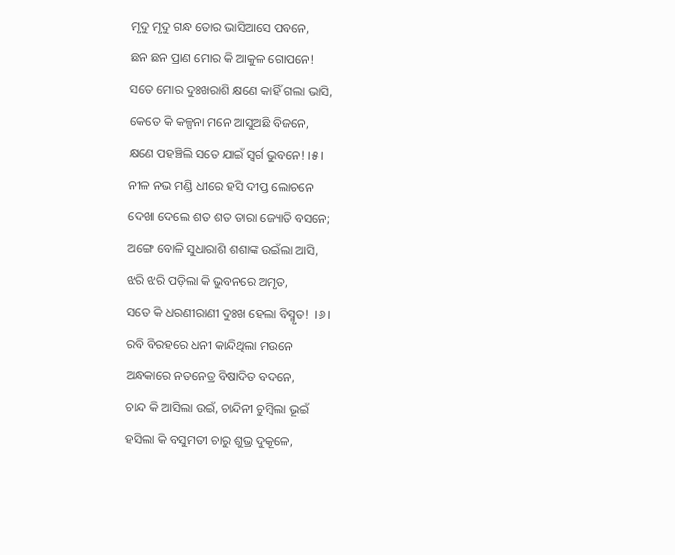ମୃଦୁ ମୃଦୁ ଗନ୍ଧ ତୋର ଭାସିଆସେ ପବନେ,
ଛନ ଛନ ପ୍ରାଣ ମୋର କି ଆକୁଳ ଗୋପନେ!
ସତେ ମୋର ଦୁଃଖରାଶି କ୍ଷଣେ କାହିଁ ଗଲା ଭାସି,
କେତେ କି କଳ୍ପନା ମନେ ଆସୁଅଛି ବିଜନେ,
କ୍ଷଣେ ପହଞ୍ଚିଲି ସତେ ଯାଇଁ ସ୍ବର୍ଗ ଭୁବନେ! ।୫।
ନୀଳ ନଭ ମଣ୍ଡି ଧୀରେ ହସି ଦୀପ୍ତ ଲୋଚନେ
ଦେଖା ଦେଲେ ଶତ ଶତ ତାରା ଜ୍ୟୋତି ବସନେ;
ଅଙ୍ଗେ ବୋଳି ସୁଧାରାଶି ଶଶାଙ୍କ ଉଇଁଲା ଆସି,
ଝରି ଝରି ପଡ଼ିଲା କି ଭୁବନରେ ଅମୃତ,
ସତେ କି ଧରଣୀରାଣୀ ଦୁଃଖ ହେଲା ବିସ୍ମୃତ!  ।୬।
ରବି ବିରହରେ ଧନୀ କାନ୍ଦିଥିଲା ମଉନେ
ଅନ୍ଧକାରେ ନତନେତ୍ର ବିଷାଦିତ ବଦନେ,
ଚାନ୍ଦ କି ଆସିଲା ଉଇଁ, ଚାନ୍ଦିନୀ ଚୁମ୍ବିଲା ଭୂଇଁ
ହସିଲା କି ବସୁମତୀ ଚାରୁ ଶୁଭ୍ର ଦୁକୂଳେ,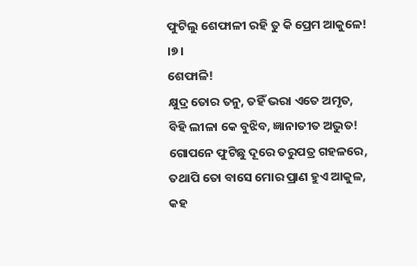ଫୁଟିଲୁ ଶେଫାଳୀ ରହି ତୁ କି ପ୍ରେମ ଆକୁଳେ!  ।୭।
ଶେଫାଳି!
କ୍ଷୁଦ୍ର ତୋର ତନୁ, ତହିଁ ଭରା ଏତେ ଅମୃତ,
ବିହି ଲୀଳା କେ ବୁଝିବ, ଜ୍ଞାନାତୀତ ଅଦ୍ଭୁତ!
ଗୋପନେ ଫୁଟିଛୁ ଦୂରେ ତରୁପତ୍ର ଗହଳରେ,
ତଥାପି ତୋ ବାସେ ମୋର ପ୍ରାଣ ହୁଏ ଆକୁଳ,
କହ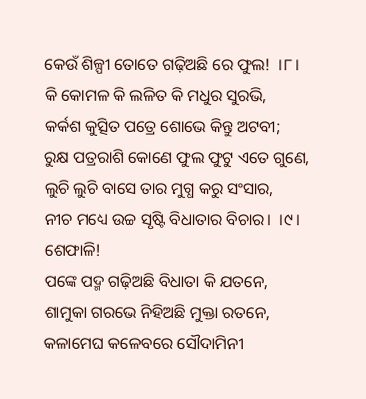କେଉଁ ଶିଳ୍ପୀ ତୋତେ ଗଢ଼ିଅଛି ରେ ଫୁଲ!  ।୮।
କି କୋମଳ କି ଲଳିତ କି ମଧୁର ସୁରଭି,
କର୍କଶ କୁତ୍ସିତ ପତ୍ରେ ଶୋଭେ କିନ୍ତୁ ଅଟବୀ;
ରୁକ୍ଷ ପତ୍ରରାଶି କୋଣେ ଫୁଲ ଫୁଟୁ ଏତେ ଗୁଣେ,
ଲୁଚି ଲୁଚି ବାସେ ତାର ମୁଗ୍ଧ କରୁ ସଂସାର,
ନୀଚ ମଧ୍ୟେ ଉଚ୍ଚ ସୃଷ୍ଟି ବିଧାତାର ବିଚାର।  ।୯।
ଶେଫାଳି!
ପଙ୍କେ ପଦ୍ମ ଗଢ଼ିଅଛି ବିଧାତା କି ଯତନେ,
ଶାମୁକା ଗରଭେ ନିହିଅଛି ମୁକ୍ତା ରତନେ,
କଳାମେଘ କଳେବରେ ସୌଦାମିନୀ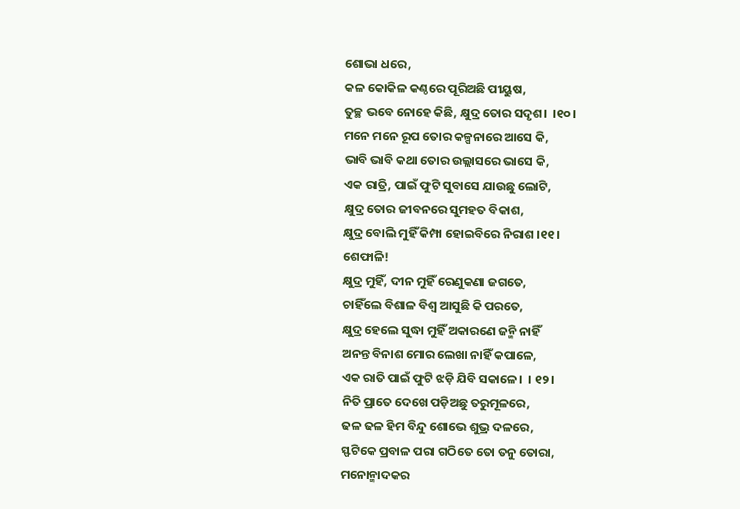ଶୋଭା ଧରେ,
କଳ କୋକିଳ କଣ୍ଠରେ ପୂରିଅଛି ପୀୟୁଷ,
ତୁଚ୍ଛ ଭବେ ନୋହେ କିଛି, କ୍ଷୁଦ୍ର ତୋର ସଦୃଶ।  ।୧୦।
ମନେ ମନେ ରୂପ ତୋର କଳ୍ପନାରେ ଆସେ କି,
ଭାବି ଭାବି କଥା ତୋର ଉଲ୍ଲାସରେ ଭାସେ କି,
ଏକ ରାତ୍ରି, ପାଇଁ ଫୁଟି ସୁବାସେ ଯାଉଛୁ ଲୋଟି,
କ୍ଷୁଦ୍ର ତୋର ଜୀବନରେ ସୁମହତ ବିକାଶ,
କ୍ଷୁଦ୍ର ବୋଲି ମୁହିଁ କିମ୍ପା ହୋଇବିରେ ନିରାଶ ।୧୧।
ଶେଫାଳି!
କ୍ଷୁଦ୍ର ମୁହିଁ, ଦୀନ ମୁହିଁ ରେଣୁକଣା ଜଗତେ,
ଚାହିଁଲେ ବିଶାଳ ବିଶ୍ୱ ଆସୁଛି କି ପରତେ,
କ୍ଷୁଦ୍ର ହେଲେ ସୁଦ୍ଧା ମୁହିଁ ଅକାରଣେ ଜନ୍ମି ନାହିଁ
ଅନନ୍ତ ବିନାଶ ମୋର ଲେଖା ନାହିଁ କପାଳେ,
ଏକ ରାତି ପାଇଁ ଫୁଟି ଝଡ଼ି ଯିବି ସକାଳେ।  । ୧୨।
ନିତି ପ୍ରାତେ ଦେଖେ ପଡ଼ିଅଛୁ ତରୁମୂଳରେ,
ଢଳ ଢଳ ହିମ ବିନ୍ଦୁ ଶୋଭେ ଶୁଭ୍ର ଦଳରେ,
ସ୍ଫଟିକେ ପ୍ରବାଳ ପରା ଗଠିତେ ତୋ ତନୁ ତୋରା,
ମନୋନ୍ମାଦକର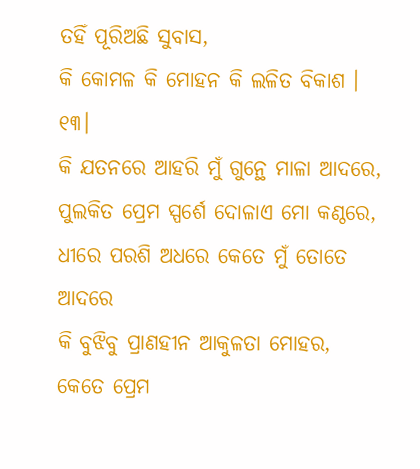ତହିଁ ପୂରିଅଛି ସୁବାସ,
କି କୋମଳ କି ମୋହନ କି ଲଳିତ ବିକାଶ । ୧୩।
କି ଯତନରେ ଆହରି ମୁଁ ଗୁନ୍ଥେ ମାଳା ଆଦରେ,
ପୁଲକିତ ପ୍ରେମ ସ୍ପର୍ଶେ ଦୋଳାଏ ମୋ କଣ୍ଠରେ,
ଧୀରେ ପରଶି ଅଧରେ କେତେ ମୁଁ ତୋତେ ଆଦରେ
କି ବୁଝିବୁ ପ୍ରାଣହୀନ ଆକୁଳତା ମୋହର,
କେତେ ପ୍ରେମ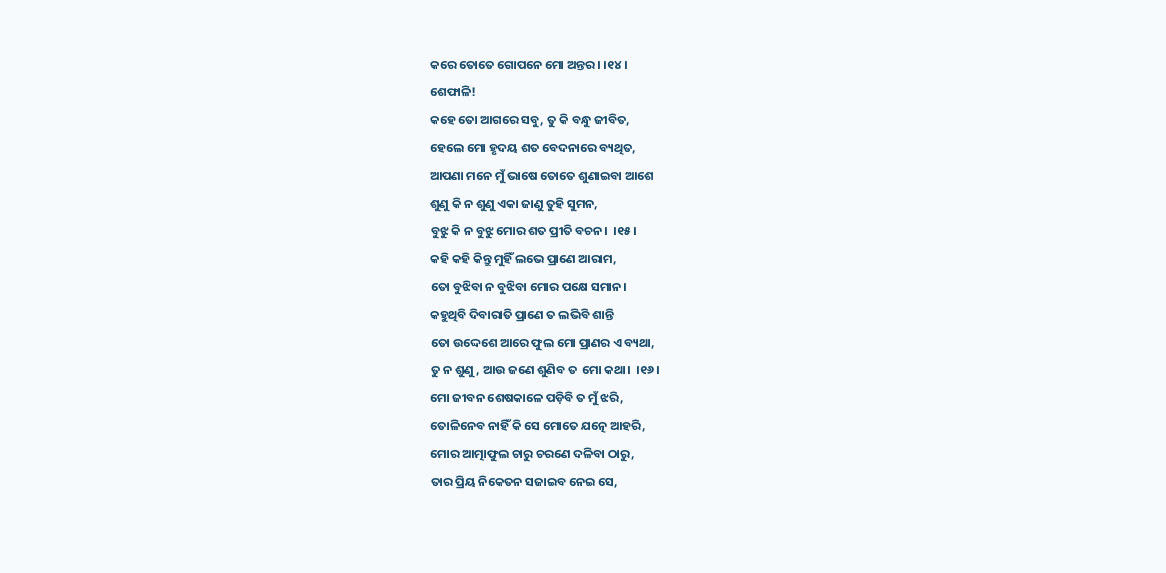କରେ ତୋତେ ଗୋପନେ ମୋ ଅନ୍ତର। ।୧୪।
ଶେଫାଳି!
କହେ ତୋ ଆଗରେ ସବୁ, ତୁ କି ବନ୍ଧୁ ଜୀବିତ,
ହେଲେ ମୋ ହୃଦୟ ଶତ ବେଦନାରେ ବ୍ୟଥିତ,
ଆପଣା ମନେ ମୁଁ ଭାଷେ ତୋତେ ଶୁଣାଇବା ଆଶେ
ଶୁଣୁ କି ନ ଶୁଣୁ ଏକା ଜାଣୁ ତୁହି ସୁମନ,
ବୁଝୁ କି ନ ବୁଝୁ ମୋର ଶତ ପ୍ରୀତି ବଚନ।  ।୧୫।
କହି କହି କିନ୍ତୁ ମୁହିଁ ଲଭେ ପ୍ରାଣେ ଆରାମ,
ତୋ ବୁଝିବା ନ ବୁଝିବା ମୋର ପକ୍ଷେ ସମାନ।
କହୁଥିବି ଦିବାରାତି ପ୍ରାଣେ ତ ଲଭିବି ଶାନ୍ତି
ତୋ ଉଦ୍ଦେଶେ ଆରେ ଫୁଲ ମୋ ପ୍ରାଣର ଏ ବ୍ୟଥା,
ତୁ ନ ଶୁଣୁ, ଆଉ ଜଣେ ଶୁଣିବ ତ  ମୋ କଥା।  ।୧୬।
ମୋ ଜୀବନ ଶେଷକାଳେ ପଡ଼ିବି ତ ମୁଁ ଝରି,
ତୋଳିନେବ ନାହିଁ କି ସେ ମୋତେ ଯତ୍ନେ ଆହରି,
ମୋର ଆତ୍ମାଫୁଲ ଚାରୁ ଚରଣେ ଦଳିବା ଠାରୁ,
ତାର ପ୍ରିୟ ନିକେତନ ସଜାଇବ ନେଇ ସେ,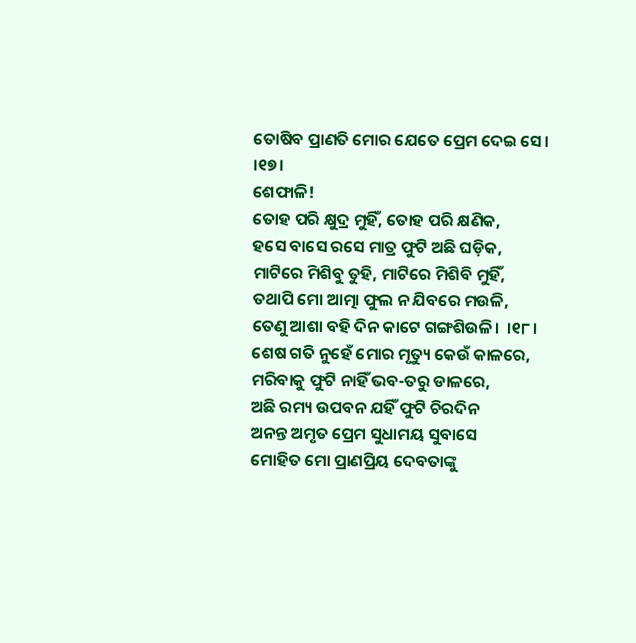ତୋଷିବ ପ୍ରାଣତି ମୋର ଯେତେ ପ୍ରେମ ଦେଇ ସେ।  ।୧୭।
ଶେଫାଳି!
ତୋହ ପରି କ୍ଷୁଦ୍ର ମୁହିଁ, ତୋହ ପରି କ୍ଷଣିକ,
ହସେ ବାସେ ରସେ ମାତ୍ର ଫୁଟି ଅଛି ଘଡ଼ିକ,
ମାଟିରେ ମିଶିବୁ ତୁହି, ମାଟିରେ ମିଶିବି ମୁହିଁ,
ତଥାପି ମୋ ଆତ୍ମା ଫୁଲ ନ ଯିବରେ ମଉଳି,
ତେଣୁ ଆଶା ବହି ଦିନ କାଟେ ଗଙ୍ଗଶିଉଳି।  ।୧୮।
ଶେଷ ଗତି ନୁହେଁ ମୋର ମୃତ୍ୟୁ କେଉଁ କାଳରେ,
ମରିବାକୁ ଫୁଟି ନାହିଁ ଭବ-ତରୁ ଡାଳରେ,
ଅଛି ରମ୍ୟ ଉପବନ ଯହିଁ ଫୁଟି ଚିରଦିନ
ଅନନ୍ତ ଅମୃତ ପ୍ରେମ ସୁଧାମୟ ସୁବାସେ
ମୋହିତ ମୋ ପ୍ରାଣପ୍ରିୟ ଦେବତାଙ୍କୁ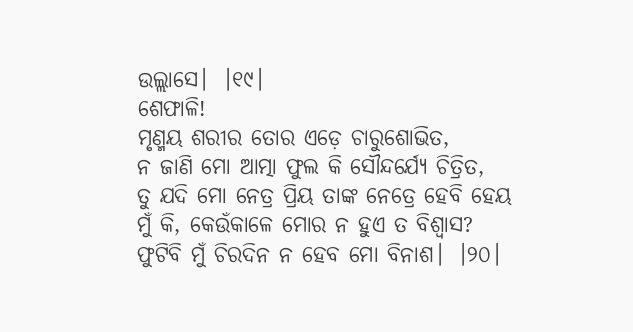ଉଲ୍ଲାସେ।  ।୧୯।
ଶେଫାଳି!
ମୃଣ୍ମୟ ଶରୀର ତୋର ଏଡ଼େ ଚାରୁଶୋଭିତ,
ନ ଜାଣି ମୋ ଆତ୍ମା ଫୁଲ କି ସୌନ୍ଦର୍ଯ୍ୟେ ଚିତ୍ରିତ,
ତୁ ଯଦି ମୋ ନେତ୍ର ପ୍ରିୟ ତାଙ୍କ ନେତ୍ରେ ହେବି ହେୟ
ମୁଁ କି, କେଉଁକାଳେ ମୋର ନ ହୁଏ ତ ବିଶ୍ୱାସ?
ଫୁଟିବି ମୁଁ ଚିରଦିନ ନ ହେବ ମୋ ବିନାଶ।  ।୨୦।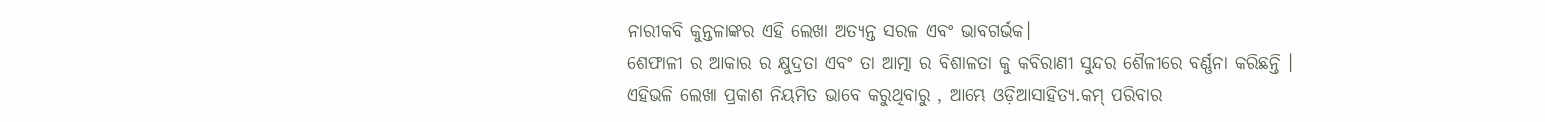ନାରୀକବି କୁନ୍ତଳାଙ୍କର ଏହି ଲେଖା ଅତ୍ୟନ୍ତ ସରଳ ଏବଂ ଭାବଗର୍ଭକ।
ଶେଫାଳୀ ର ଆକାର ର କ୍ଷୁଦ୍ରତା ଏବଂ ତା ଆତ୍ମା ର ବିଶାଳତା କୁ କବିରାଣୀ ସୁନ୍ଦର ଶୈଳୀରେ ବର୍ଣ୍ଣନା କରିଛନ୍ତି ।
ଏହିଭଳି ଲେଖା ପ୍ରକାଶ ନିୟମିତ ଭାବେ କରୁଥିବାରୁ , ଆମ୍ଭେ ଓଡ଼ିଆସାହିତ୍ୟ.କମ୍ ପରିବାର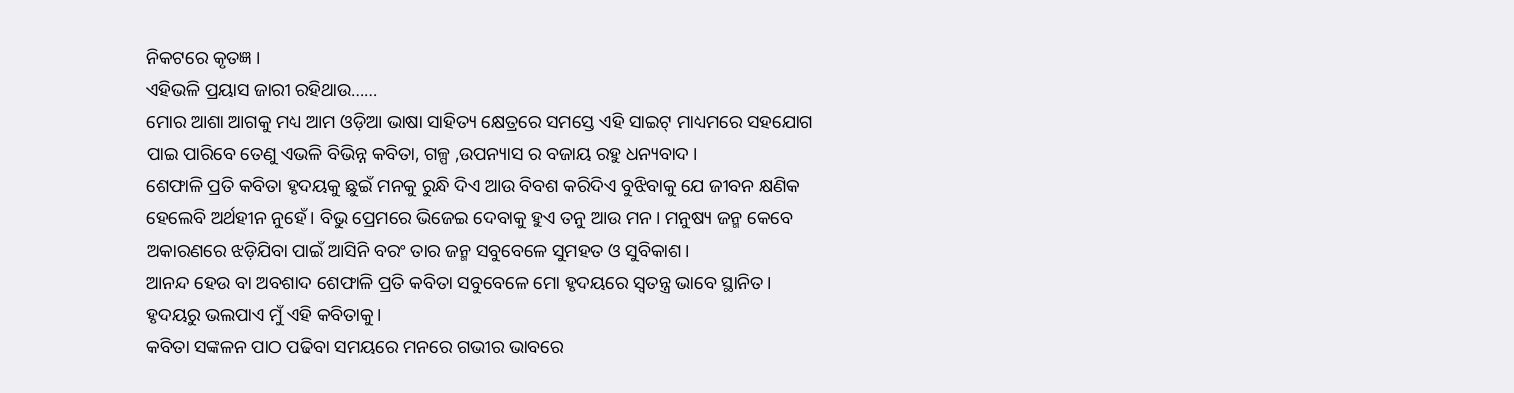ନିକଟରେ କୃତଜ୍ଞ ।
ଏହିଭଳି ପ୍ରୟାସ ଜାରୀ ରହିଥାଉ……
ମୋର ଆଶା ଆଗକୁ ମଧ୍ୟ ଆମ ଓଡ଼ିଆ ଭାଷା ସାହିତ୍ୟ କ୍ଷେତ୍ରରେ ସମସ୍ତେ ଏହି ସାଇଟ୍ ମାଧ୍ୟମରେ ସହଯୋଗ ପାଇ ପାରିବେ ତେଣୁ ଏଭଳି ବିଭିନ୍ନ କବିତା, ଗଳ୍ପ ,ଉପନ୍ୟାସ ର ବଜାୟ ରହୁ ଧନ୍ୟବାଦ ।
ଶେଫାଳି ପ୍ରତି କବିତା ହୃଦୟକୁ ଛୁଇଁ ମନକୁ ରୁନ୍ଧି ଦିଏ ଆଉ ବିବଶ କରିଦିଏ ବୁଝିବାକୁ ଯେ ଜୀବନ କ୍ଷଣିକ ହେଲେବି ଅର୍ଥହୀନ ନୁହେଁ। ବିଭୁ ପ୍ରେମରେ ଭିଜେଇ ଦେବାକୁ ହୁଏ ତନୁ ଆଉ ମନ। ମନୁଷ୍ୟ ଜନ୍ମ କେବେ ଅକାରଣରେ ଝଡ଼ିଯିବା ପାଇଁ ଆସିନି ବରଂ ତାର ଜନ୍ମ ସବୁବେଳେ ସୁମହତ ଓ ସୁବିକାଶ।
ଆନନ୍ଦ ହେଉ ବା ଅବଶାଦ ଶେଫାଳି ପ୍ରତି କବିତା ସବୁବେଳେ ମୋ ହୃଦୟରେ ସ୍ୱତନ୍ତ୍ର ଭାବେ ସ୍ଥାନିତ। ହୃଦୟରୁ ଭଲପାଏ ମୁଁ ଏହି କବିତାକୁ।
କବିତା ସଙ୍କଳନ ପାଠ ପଢିବା ସମୟରେ ମନରେ ଗଭୀର ଭାବରେ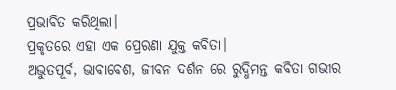ପ୍ରଭାବିତ କରିଥିଲା।
ପ୍ରକୃତରେ ଏହା ଏକ ପ୍ରେରଣା ଯୁକ୍ତ କବିତା।
ଅଭୁତପୂର୍ବ, ଭାବାବେଶ, ଜୀବନ ଦର୍ଶନ ରେ ରୁଦ୍ଧିମନ୍ତ କବିତା ଗଭୀର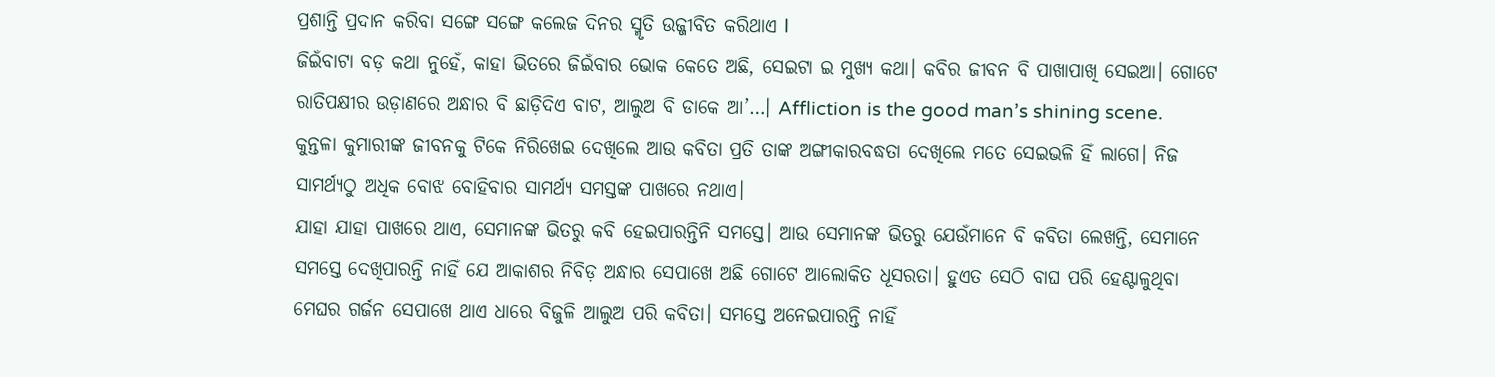ପ୍ରଶାନ୍ତି ପ୍ରଦାନ କରିବା ସଙ୍ଗେ ସଙ୍ଗେ କଲେଜ ଦିନର ସ୍ମୃତି ଉଜ୍ଜୀବିତ କରିଥାଏ l
ଜିଇଁବାଟା ବଡ଼ କଥା ନୁହେଁ, କାହା ଭିତରେ ଜିଇଁବାର ଭୋକ କେତେ ଅଛି, ସେଇଟା ଇ ମୁଖ୍ୟ କଥା। କବିର ଜୀବନ ବି ପାଖାପାଖି ସେଇଆ। ଗୋଟେ ରାତିପକ୍ଷୀର ଉଡ଼ାଣରେ ଅନ୍ଧାର ବି ଛାଡ଼ିଦିଏ ବାଟ, ଆଲୁଅ ବି ଡାକେ ଆ’…। Affliction is the good man’s shining scene. କୁନ୍ତଳା କୁମାରୀଙ୍କ ଜୀବନକୁ ଟିକେ ନିରିଖେଇ ଦେଖିଲେ ଆଉ କବିତା ପ୍ରତି ତାଙ୍କ ଅଙ୍ଗୀକାରବଦ୍ଧତା ଦେଖିଲେ ମତେ ସେଇଭଳି ହିଁ ଲାଗେ। ନିଜ ସାମର୍ଥ୍ୟଠୁ ଅଧିକ ବୋଝ ବୋହିବାର ସାମର୍ଥ୍ୟ ସମସ୍ତଙ୍କ ପାଖରେ ନଥାଏ।
ଯାହା ଯାହା ପାଖରେ ଥାଏ, ସେମାନଙ୍କ ଭିତରୁ କବି ହେଇପାରନ୍ତିନି ସମସ୍ତେ। ଆଉ ସେମାନଙ୍କ ଭିତରୁ ଯେଉଁମାନେ ବି କବିତା ଲେଖନ୍ତି, ସେମାନେ ସମସ୍ତେ ଦେଖିପାରନ୍ତି ନାହିଁ ଯେ ଆକାଶର ନିବିଡ଼ ଅନ୍ଧାର ସେପାଖେ ଅଛି ଗୋଟେ ଆଲୋକିତ ଧୂସରତା। ହୁଏତ ସେଠି ବାଘ ପରି ହେଣ୍ଟାଳୁଥିବା ମେଘର ଗର୍ଜନ ସେପାଖେ ଥାଏ ଧାରେ ବିଜୁଳି ଆଲୁଅ ପରି କବିତା। ସମସ୍ତେ ଅନେଇପାରନ୍ତି ନାହିଁ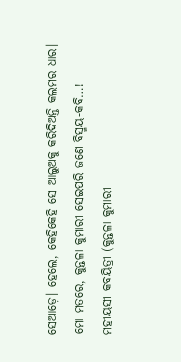ସେଆଡ଼େ। ହେଲେ, କେହିକେହି ସେ ଆଲୁଅକୁ କରିଦିଅନ୍ତି କଲମର ଧାର।
ମୋ ମତରେ, କୁନ୍ତଳା କୁମାରୀ ସେଇପରି ଜଣେ ବିସ୍ମୟ-କବି…!
ମହୀୟସୀ କବୟିତ୍ରୀ (କୁନ୍ତଳା କୁମାରୀ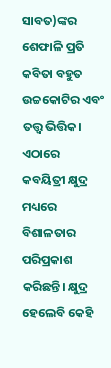ସାବତ)ଙ୍କର ଶେଫାଳି ପ୍ରତି କବିତା ବହୁତ ଉଚ୍ଚକୋଟିର ଏବଂ ତତ୍ତ୍ବ ଭିତ୍ତିକ। ଏଠାରେ କବୟିତ୍ରୀ କ୍ଷୁଦ୍ର ମଧ୍ୟରେ ବିଶାଳତାର ପରିପ୍ରକାଶ କରିଛନ୍ତି। କ୍ଷୁଦ୍ର ହେଲେବି କେହି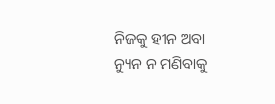ନିଜକୁ ହୀନ ଅବା ନ୍ୟୁନ ନ ମଣିବାକୁ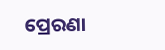ପ୍ରେରଣା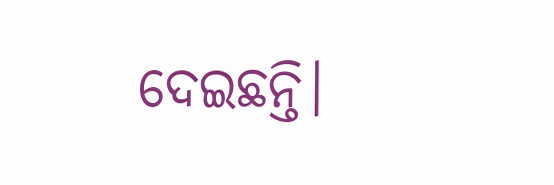ଦେଇଛନ୍ତି।